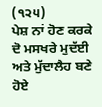(੧੨੫)
ਪੇਸ਼ ਨਾਂ ਹੋਣ ਕਰਕੇ ਦੋ ਮਸਖਰੇ ਮੁਦੱਈ ਅਤੇ ਮੁੱਦਾਲੈਹ ਬਣੇ ਹੋਏ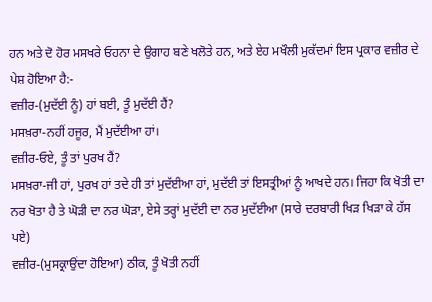ਹਨ ਅਤੇ ਦੋ ਹੋਰ ਮਸਖਰੇ ਓਹਨਾ ਦੇ ਉਗਾਹ ਬਣੇ ਖਲੋਤੇ ਹਨ, ਅਤੇ ਏਹ ਮਖੌਲੀ ਮੁਕੱਦਮਾਂ ਇਸ ਪ੍ਰਕਾਰ ਵਜ਼ੀਰ ਦੇ ਪੇਸ਼ ਹੋਇਆ ਹੈ:-
ਵਜ਼ੀਰ-(ਮੁਦੱਈ ਨੂੰ) ਹਾਂ ਬਈ, ਤੂੰ ਮੁਦੱਈ ਹੈਂ?
ਮਸਖ਼ਰਾ-ਨਹੀਂ ਹਜੂਰ, ਮੈਂ ਮੁਦੱਈਆ ਹਾਂ।
ਵਜ਼ੀਰ-ਓਏ, ਤੂੰ ਤਾਂ ਪੁਰਖ ਹੈਂ?
ਮਸਖ਼ਰਾ-ਜੀ ਹਾਂ, ਪੁਰਖ ਹਾਂ ਤਦੇ ਹੀ ਤਾਂ ਮੁਦੱਈਆ ਹਾਂ, ਮੁਦੱਈ ਤਾਂ ਇਸਤ੍ਰੀਆਂ ਨੂੰ ਆਖਦੇ ਹਨ। ਜਿਹਾ ਕਿ ਖੋਤੀ ਦਾ ਨਰ ਖੋਤਾ ਹੈ ਤੇ ਘੋੜੀ ਦਾ ਨਰ ਘੋੜਾ, ਏਸੇ ਤਰ੍ਹਾਂ ਮੁਦੱਈ ਦਾ ਨਰ ਮੁਦੱਈਆ (ਸਾਰੇ ਦਰਬਾਰੀ ਖਿੜ ਖਿੜਾ ਕੇ ਹੱਸ ਪਏ)
ਵਜ਼ੀਰ-(ਮੁਸਕ੍ਰਾਉਂਦਾ ਹੋਇਆ) ਠੀਕ, ਤੂੰ ਖੋਤੀ ਨਹੀਂ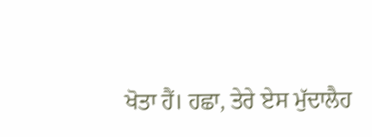ਖੋਤਾ ਹੈਂ। ਹਛਾ, ਤੇਰੇ ਏਸ ਮੁੱਦਾਲੈਹ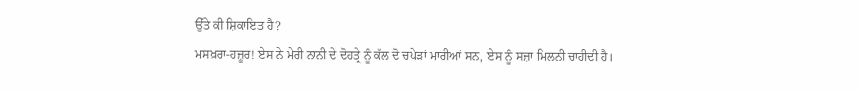ਉੱਤੇ ਕੀ ਸ਼ਿਕਾਇਤ ਹੈ?
ਮਸਖ਼ਰਾ-ਹਜ਼ੂਰ! ਏਸ ਨੇ ਮੇਰੀ ਨਾਨੀ ਦੇ ਦੋਹਤ੍ਰੇ ਨੂੰ ਕੱਲ ਦੋ ਚਪੇੜਾਂ ਮਾਰੀਆਂ ਸਨ, ਏਸ ਨੂੰ ਸਜ਼ਾ ਮਿਲਨੀ ਚਾਹੀਦੀ ਹੈ।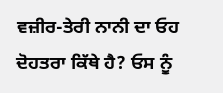ਵਜ਼ੀਰ-ਤੇਰੀ ਨਾਨੀ ਦਾ ਓਹ ਦੋਹਤਰਾ ਕਿੱਥੇ ਹੈ? ਓਸ ਨੂੰ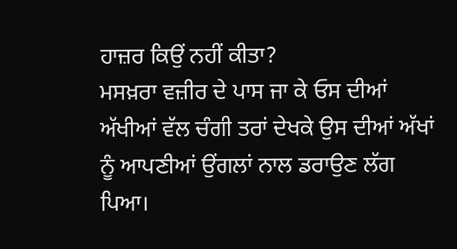ਹਾਜ਼ਰ ਕਿਉਂ ਨਹੀਂ ਕੀਤਾ?
ਮਸਖ਼ਰਾ ਵਜ਼ੀਰ ਦੇ ਪਾਸ ਜਾ ਕੇ ਓਸ ਦੀਆਂ ਅੱਖੀਆਂ ਵੱਲ ਚੰਗੀ ਤਰਾਂ ਦੇਖਕੇ ਉਸ ਦੀਆਂ ਅੱਖਾਂ ਨੂੰ ਆਪਣੀਆਂ ਉਂਗਲਾਂ ਨਾਲ ਡਰਾਉਣ ਲੱਗ ਪਿਆ।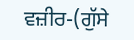ਵਜ਼ੀਰ-(ਗੁੱਸੇ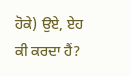ਹੋਕੇ) ਉਏ, ਏਹ ਕੀ ਕਰਦਾ ਹੈਂ?